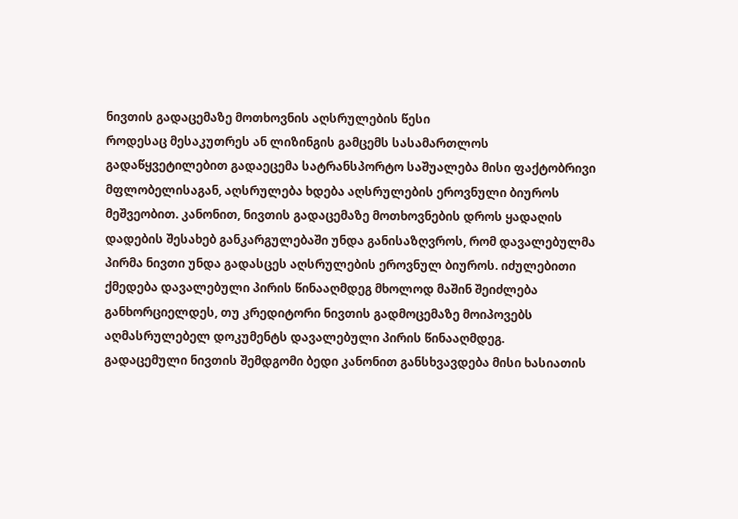ნივთის გადაცემაზე მოთხოვნის აღსრულების წესი
როდესაც მესაკუთრეს ან ლიზინგის გამცემს სასამართლოს გადაწყვეტილებით გადაეცემა სატრანსპორტო საშუალება მისი ფაქტობრივი მფლობელისაგან, აღსრულება ხდება აღსრულების ეროვნული ბიუროს მეშვეობით. კანონით, ნივთის გადაცემაზე მოთხოვნების დროს ყადაღის დადების შესახებ განკარგულებაში უნდა განისაზღვროს, რომ დავალებულმა პირმა ნივთი უნდა გადასცეს აღსრულების ეროვნულ ბიუროს. იძულებითი ქმედება დავალებული პირის წინააღმდეგ მხოლოდ მაშინ შეიძლება განხორციელდეს, თუ კრედიტორი ნივთის გადმოცემაზე მოიპოვებს აღმასრულებელ დოკუმენტს დავალებული პირის წინააღმდეგ.
გადაცემული ნივთის შემდგომი ბედი კანონით განსხვავდება მისი ხასიათის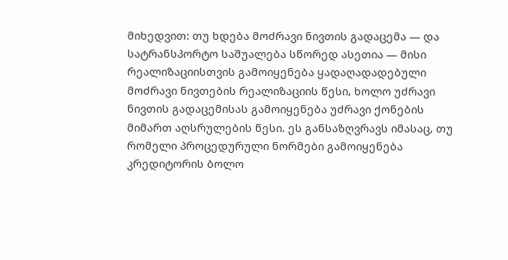მიხედვით: თუ ხდება მოძრავი ნივთის გადაცემა — და სატრანსპორტო საშუალება სწორედ ასეთია — მისი რეალიზაციისთვის გამოიყენება ყადაღადადებული მოძრავი ნივთების რეალიზაციის წესი, ხოლო უძრავი ნივთის გადაცემისას გამოიყენება უძრავი ქონების მიმართ აღსრულების წესი. ეს განსაზღვრავს იმასაც, თუ რომელი პროცედურული ნორმები გამოიყენება კრედიტორის ბოლო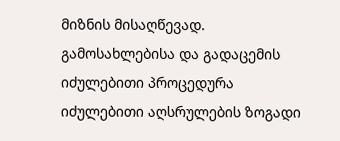მიზნის მისაღწევად.
გამოსახლებისა და გადაცემის იძულებითი პროცედურა
იძულებითი აღსრულების ზოგადი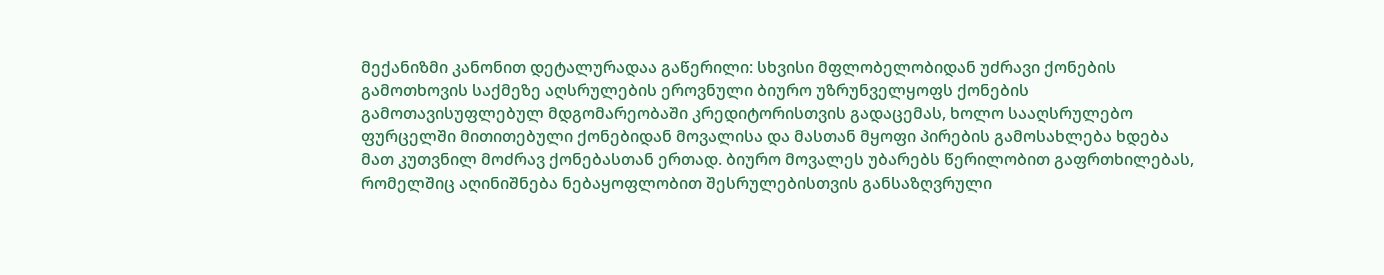მექანიზმი კანონით დეტალურადაა გაწერილი: სხვისი მფლობელობიდან უძრავი ქონების გამოთხოვის საქმეზე აღსრულების ეროვნული ბიურო უზრუნველყოფს ქონების გამოთავისუფლებულ მდგომარეობაში კრედიტორისთვის გადაცემას, ხოლო სააღსრულებო ფურცელში მითითებული ქონებიდან მოვალისა და მასთან მყოფი პირების გამოსახლება ხდება მათ კუთვნილ მოძრავ ქონებასთან ერთად. ბიურო მოვალეს უბარებს წერილობით გაფრთხილებას, რომელშიც აღინიშნება ნებაყოფლობით შესრულებისთვის განსაზღვრული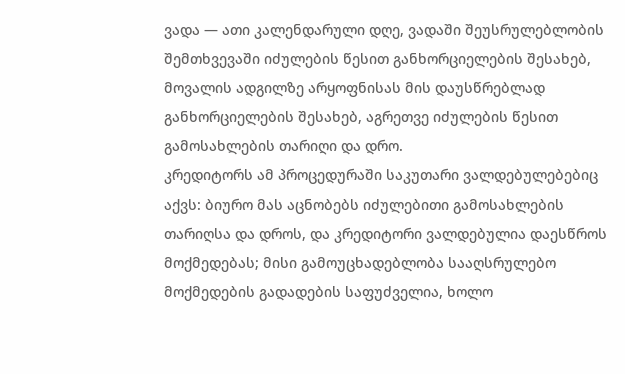ვადა — ათი კალენდარული დღე, ვადაში შეუსრულებლობის შემთხვევაში იძულების წესით განხორციელების შესახებ, მოვალის ადგილზე არყოფნისას მის დაუსწრებლად განხორციელების შესახებ, აგრეთვე იძულების წესით გამოსახლების თარიღი და დრო.
კრედიტორს ამ პროცედურაში საკუთარი ვალდებულებებიც აქვს: ბიურო მას აცნობებს იძულებითი გამოსახლების თარიღსა და დროს, და კრედიტორი ვალდებულია დაესწროს მოქმედებას; მისი გამოუცხადებლობა სააღსრულებო მოქმედების გადადების საფუძველია, ხოლო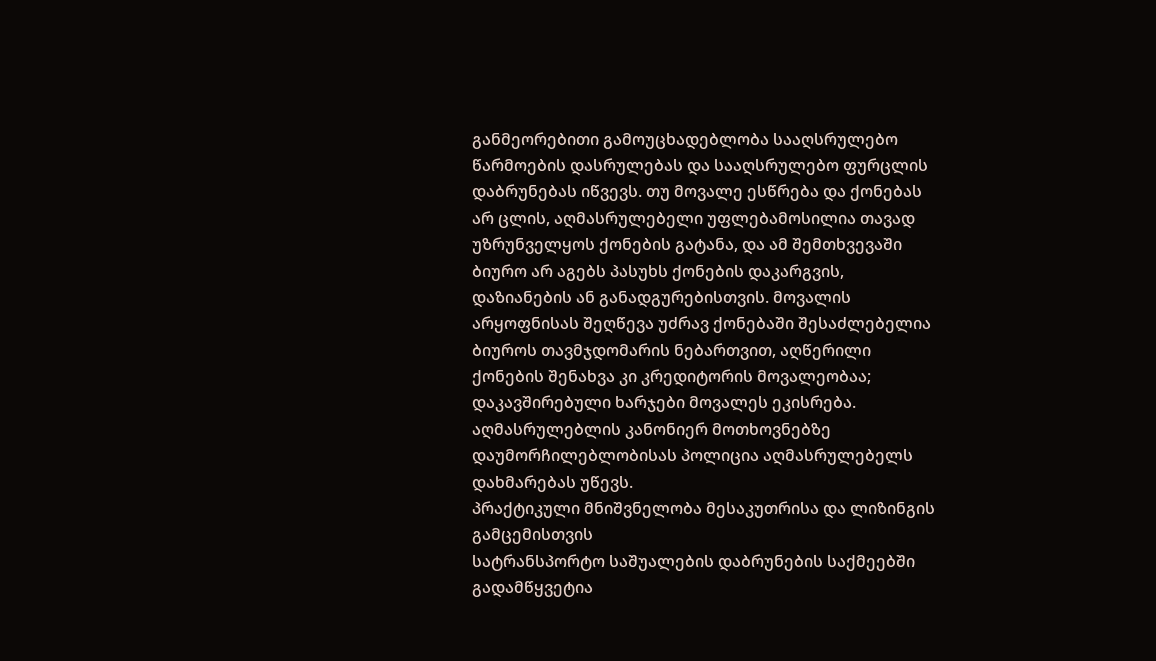განმეორებითი გამოუცხადებლობა სააღსრულებო წარმოების დასრულებას და სააღსრულებო ფურცლის დაბრუნებას იწვევს. თუ მოვალე ესწრება და ქონებას არ ცლის, აღმასრულებელი უფლებამოსილია თავად უზრუნველყოს ქონების გატანა, და ამ შემთხვევაში ბიურო არ აგებს პასუხს ქონების დაკარგვის, დაზიანების ან განადგურებისთვის. მოვალის არყოფნისას შეღწევა უძრავ ქონებაში შესაძლებელია ბიუროს თავმჯდომარის ნებართვით, აღწერილი ქონების შენახვა კი კრედიტორის მოვალეობაა; დაკავშირებული ხარჯები მოვალეს ეკისრება. აღმასრულებლის კანონიერ მოთხოვნებზე დაუმორჩილებლობისას პოლიცია აღმასრულებელს დახმარებას უწევს.
პრაქტიკული მნიშვნელობა მესაკუთრისა და ლიზინგის გამცემისთვის
სატრანსპორტო საშუალების დაბრუნების საქმეებში გადამწყვეტია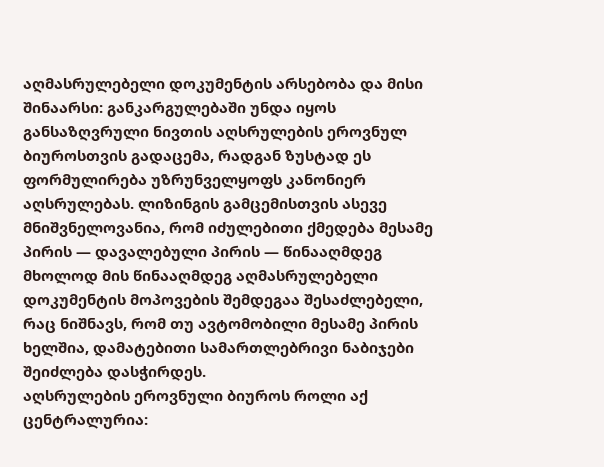აღმასრულებელი დოკუმენტის არსებობა და მისი შინაარსი: განკარგულებაში უნდა იყოს განსაზღვრული ნივთის აღსრულების ეროვნულ ბიუროსთვის გადაცემა, რადგან ზუსტად ეს ფორმულირება უზრუნველყოფს კანონიერ აღსრულებას. ლიზინგის გამცემისთვის ასევე მნიშვნელოვანია, რომ იძულებითი ქმედება მესამე პირის — დავალებული პირის — წინააღმდეგ მხოლოდ მის წინააღმდეგ აღმასრულებელი დოკუმენტის მოპოვების შემდეგაა შესაძლებელი, რაც ნიშნავს, რომ თუ ავტომობილი მესამე პირის ხელშია, დამატებითი სამართლებრივი ნაბიჯები შეიძლება დასჭირდეს.
აღსრულების ეროვნული ბიუროს როლი აქ ცენტრალურია: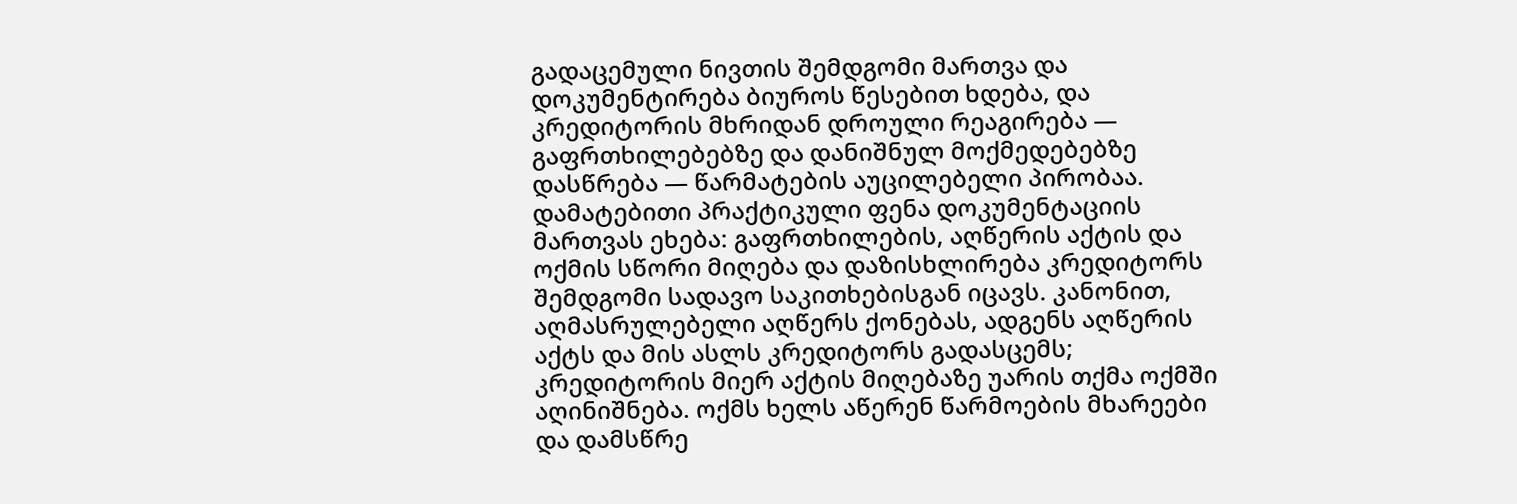გადაცემული ნივთის შემდგომი მართვა და დოკუმენტირება ბიუროს წესებით ხდება, და კრედიტორის მხრიდან დროული რეაგირება — გაფრთხილებებზე და დანიშნულ მოქმედებებზე დასწრება — წარმატების აუცილებელი პირობაა.
დამატებითი პრაქტიკული ფენა დოკუმენტაციის მართვას ეხება: გაფრთხილების, აღწერის აქტის და ოქმის სწორი მიღება და დაზისხლირება კრედიტორს შემდგომი სადავო საკითხებისგან იცავს. კანონით, აღმასრულებელი აღწერს ქონებას, ადგენს აღწერის აქტს და მის ასლს კრედიტორს გადასცემს; კრედიტორის მიერ აქტის მიღებაზე უარის თქმა ოქმში აღინიშნება. ოქმს ხელს აწერენ წარმოების მხარეები და დამსწრე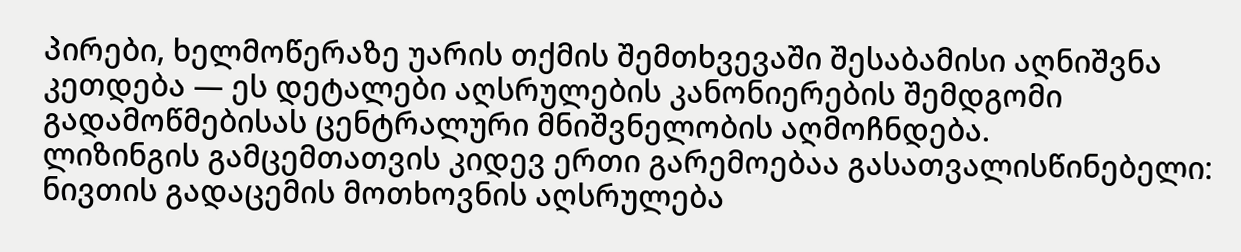პირები, ხელმოწერაზე უარის თქმის შემთხვევაში შესაბამისი აღნიშვნა კეთდება — ეს დეტალები აღსრულების კანონიერების შემდგომი გადამოწმებისას ცენტრალური მნიშვნელობის აღმოჩნდება.
ლიზინგის გამცემთათვის კიდევ ერთი გარემოებაა გასათვალისწინებელი: ნივთის გადაცემის მოთხოვნის აღსრულება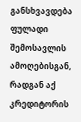განსხვავდება ფულადი შემოსავლის ამოღებისგან, რადგან აქ კრედიტორის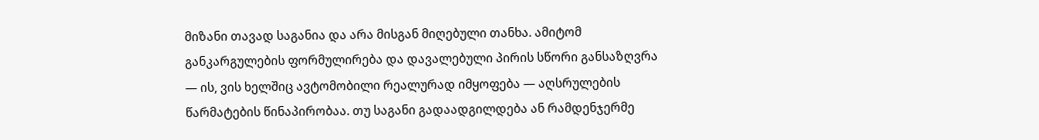მიზანი თავად საგანია და არა მისგან მიღებული თანხა. ამიტომ განკარგულების ფორმულირება და დავალებული პირის სწორი განსაზღვრა — ის, ვის ხელშიც ავტომობილი რეალურად იმყოფება — აღსრულების წარმატების წინაპირობაა. თუ საგანი გადაადგილდება ან რამდენჯერმე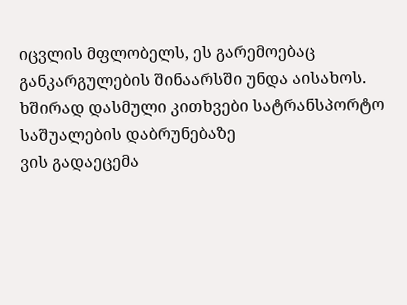იცვლის მფლობელს, ეს გარემოებაც განკარგულების შინაარსში უნდა აისახოს.
ხშირად დასმული კითხვები სატრანსპორტო საშუალების დაბრუნებაზე
ვის გადაეცემა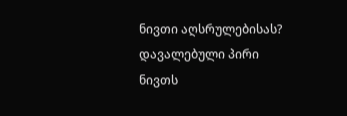ნივთი აღსრულებისას?
დავალებული პირი ნივთს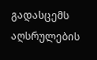გადასცემს აღსრულების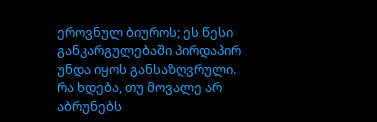ეროვნულ ბიუროს; ეს წესი განკარგულებაში პირდაპირ უნდა იყოს განსაზღვრული.
რა ხდება, თუ მოვალე არ აბრუნებს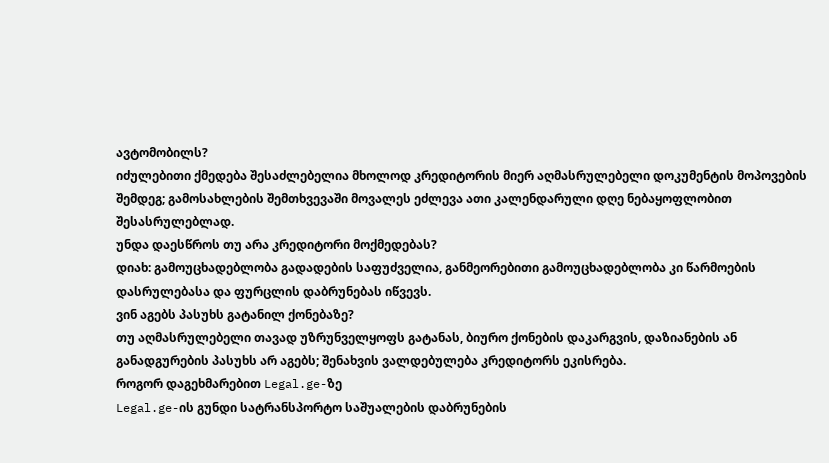ავტომობილს?
იძულებითი ქმედება შესაძლებელია მხოლოდ კრედიტორის მიერ აღმასრულებელი დოკუმენტის მოპოვების შემდეგ; გამოსახლების შემთხვევაში მოვალეს ეძლევა ათი კალენდარული დღე ნებაყოფლობით შესასრულებლად.
უნდა დაესწროს თუ არა კრედიტორი მოქმედებას?
დიახ: გამოუცხადებლობა გადადების საფუძველია, განმეორებითი გამოუცხადებლობა კი წარმოების დასრულებასა და ფურცლის დაბრუნებას იწვევს.
ვინ აგებს პასუხს გატანილ ქონებაზე?
თუ აღმასრულებელი თავად უზრუნველყოფს გატანას, ბიურო ქონების დაკარგვის, დაზიანების ან განადგურების პასუხს არ აგებს; შენახვის ვალდებულება კრედიტორს ეკისრება.
როგორ დაგეხმარებით Legal.ge-ზე
Legal.ge-ის გუნდი სატრანსპორტო საშუალების დაბრუნების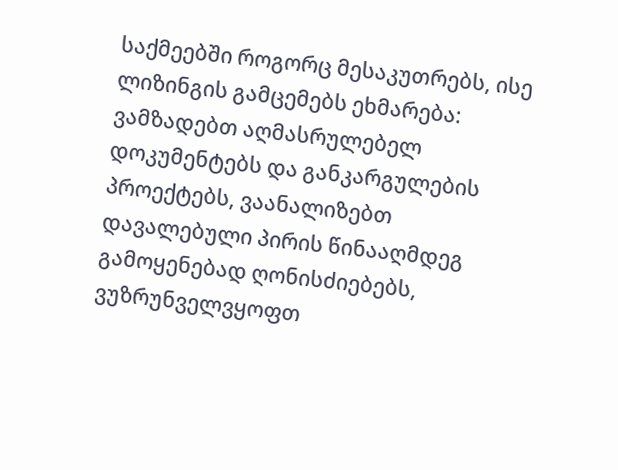საქმეებში როგორც მესაკუთრებს, ისე ლიზინგის გამცემებს ეხმარება: ვამზადებთ აღმასრულებელ დოკუმენტებს და განკარგულების პროექტებს, ვაანალიზებთ დავალებული პირის წინააღმდეგ გამოყენებად ღონისძიებებს, ვუზრუნველვყოფთ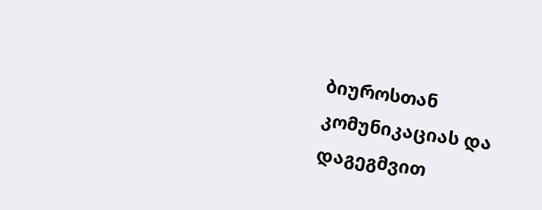ბიუროსთან კომუნიკაციას და დაგეგმვით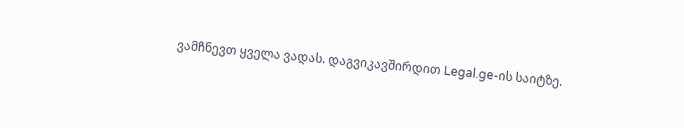ვამჩნევთ ყველა ვადას. დაგვიკავშირდით Legal.ge-ის საიტზე.